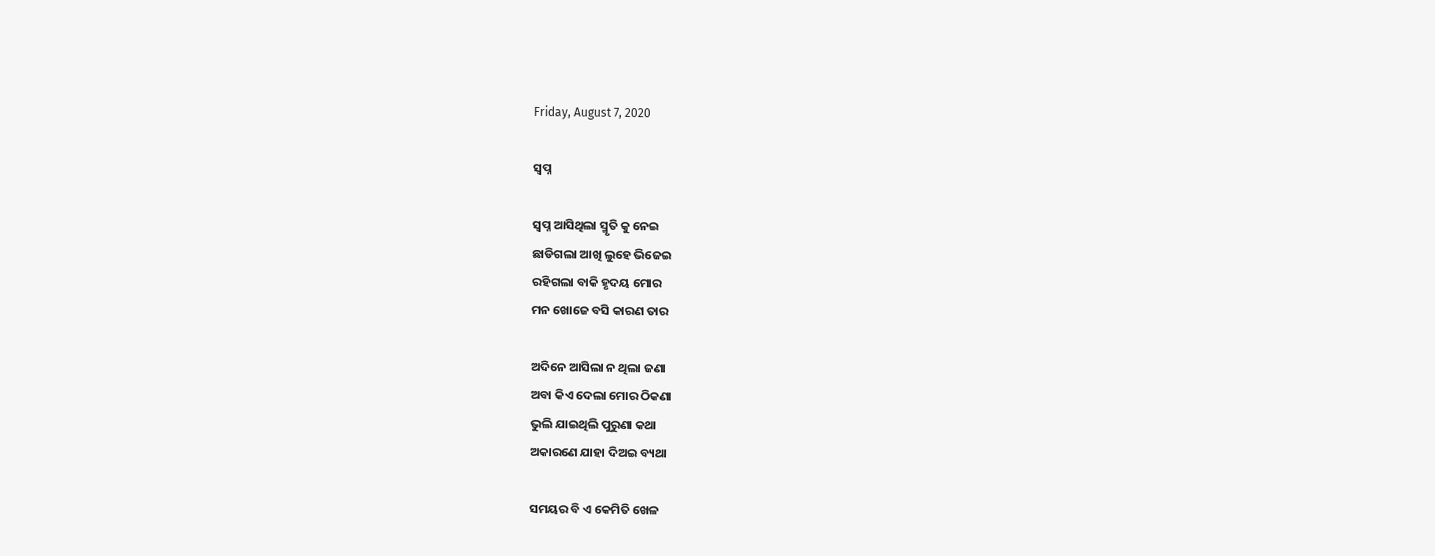Friday, August 7, 2020

ସ୍ବପ୍ନ

ସ୍ବପ୍ନ ଆସିଥିଲା ସ୍ମୃତି କୁ ନେଇ
ଛାଡିଗଲା ଆଖି ଲୁହେ ଭିଜେଇ
ରହିଗଲା ବାକି ହୃଦୟ ମୋର
ମନ ଖୋଜେ ବସି କାରଣ ତାର

ଅଦିନେ ଆସିଲା ନ ଥିଲା ଜଣା
ଅବା କିଏ ଦେଲା ମୋର ଠିକଣା
ଭୁଲି ଯାଇଥିଲି ପୁରୁଣା କଥା
ଅକାରଣେ ଯାହା ଦିଅଇ ବ୍ୟଥା

ସମୟର ବି ଏ କେମିତି ଖେଳ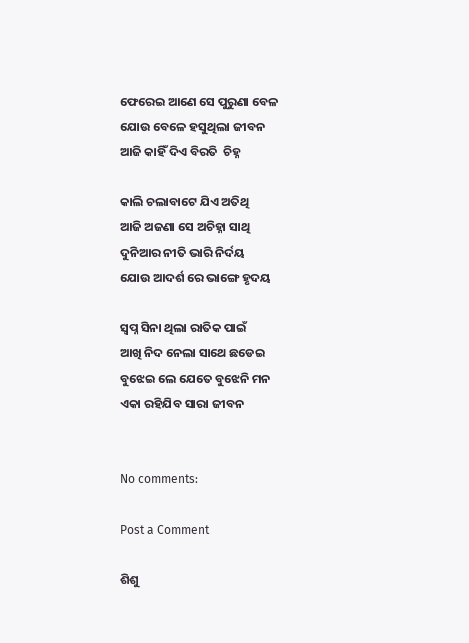ଫେରେଇ ଆଣେ ସେ ପୁରୁଣା ବେଳ
ଯୋଉ ବେଳେ ହସୁଥିଲା ଜୀବନ
ଆଜି କାହିଁ ଦିଏ ବିରତି  ଚିହ୍ନ

କାଲି ଚଲାବାଟେ ଯିଏ ଅତିଥି
ଆଜି ଅଜଣା ସେ ଅଚିହ୍ନା ସାଥି
ଦୁନିଆର ନୀତି ଭାରି ନିର୍ଦୟ
ଯୋଉ ଆଦର୍ଶ ରେ ଭାଙ୍ଗେ ହୃଦୟ

ସ୍ବପ୍ନ ସିନା ଥିଲା ରାତିକ ପାଇଁ
ଆଖି ନିଦ ନେଲା ସାଥେ ଛଡେଇ
ବୁଝେଇ ଲେ ଯେତେ ବୁଝେନି ମନ
ଏକା ରହିଯିବ ସାରା ଜୀବନ


No comments:

Post a Comment

ଶିଶୁ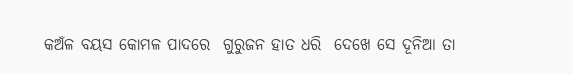କଅଁଳ ବୟସ କୋମଳ ପାଦରେ  ଗୁରୁଜନ ହାତ ଧରି  ଦେଖେ ସେ ଦୂନିଆ ତା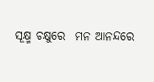ସୂକ୍ଷ୍ମ ଚକ୍ଷୁରେ  ମନ ଆନନ୍ଦରେ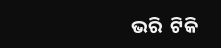ଭରି  ଟିକି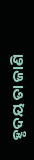ହୃଦୟ ତା ଜାଣି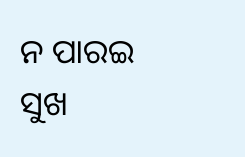ନ ପାରଇ  ସୁଖ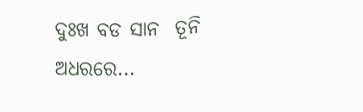ଦୁଃଖ ବଡ ସାନ  ତୂନି ଅଧରରେ...